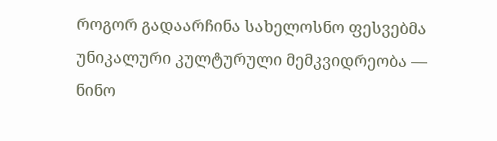როგორ გადაარჩინა სახელოსნო ფესვებმა უნიკალური კულტურული მემკვიდრეობა — ნინო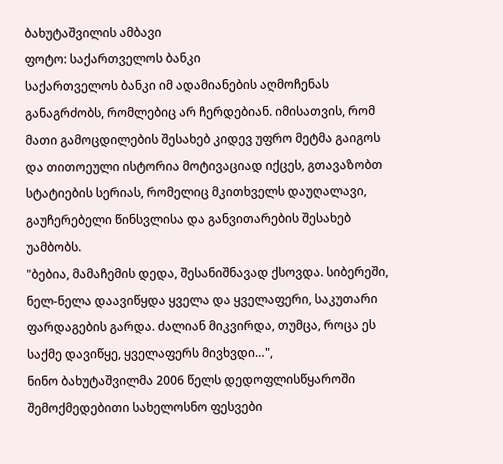ბახუტაშვილის ამბავი
ფოტო: საქართველოს ბანკი
საქართველოს ბანკი იმ ადამიანების აღმოჩენას განაგრძობს, რომლებიც არ ჩერდებიან. იმისათვის, რომ მათი გამოცდილების შესახებ კიდევ უფრო მეტმა გაიგოს და თითოეული ისტორია მოტივაციად იქცეს, გთავაზობთ სტატიების სერიას, რომელიც მკითხველს დაუღალავი, გაუჩერებელი წინსვლისა და განვითარების შესახებ უამბობს.
"ბებია, მამაჩემის დედა, შესანიშნავად ქსოვდა. სიბერეში, ნელ-ნელა დაავიწყდა ყველა და ყველაფერი, საკუთარი ფარდაგების გარდა. ძალიან მიკვირდა, თუმცა, როცა ეს საქმე დავიწყე, ყველაფერს მივხვდი…",
ნინო ბახუტაშვილმა 2006 წელს დედოფლისწყაროში შემოქმედებითი სახელოსნო ფესვები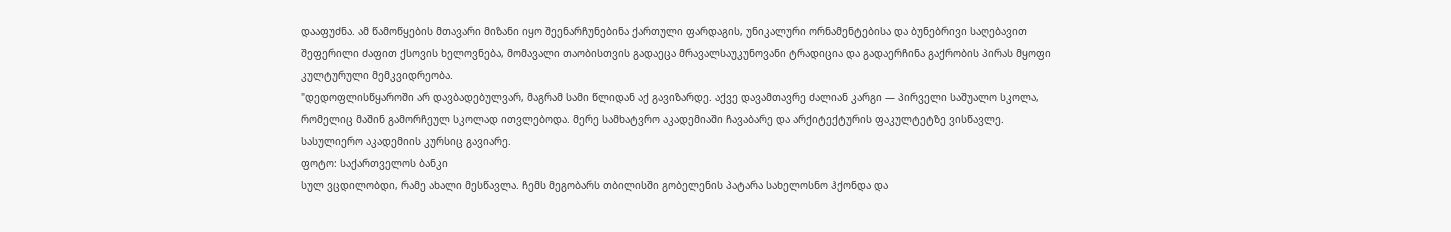დააფუძნა. ამ წამოწყების მთავარი მიზანი იყო შეენარჩუნებინა ქართული ფარდაგის, უნიკალური ორნამენტებისა და ბუნებრივი საღებავით შეფერილი ძაფით ქსოვის ხელოვნება, მომავალი თაობისთვის გადაეცა მრავალსაუკუნოვანი ტრადიცია და გადაერჩინა გაქრობის პირას მყოფი კულტურული მემკვიდრეობა.
"დედოფლისწყაროში არ დავბადებულვარ, მაგრამ სამი წლიდან აქ გავიზარდე. აქვე დავამთავრე ძალიან კარგი — პირველი საშუალო სკოლა, რომელიც მაშინ გამორჩეულ სკოლად ითვლებოდა. მერე სამხატვრო აკადემიაში ჩავაბარე და არქიტექტურის ფაკულტეტზე ვისწავლე. სასულიერო აკადემიის კურსიც გავიარე.
ფოტო: საქართველოს ბანკი
სულ ვცდილობდი, რამე ახალი მესწავლა. ჩემს მეგობარს თბილისში გობელენის პატარა სახელოსნო ჰქონდა და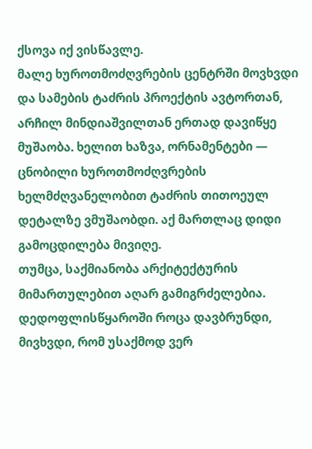ქსოვა იქ ვისწავლე.
მალე ხუროთმოძღვრების ცენტრში მოვხვდი და სამების ტაძრის პროექტის ავტორთან, არჩილ მინდიაშვილთან ერთად დავიწყე მუშაობა. ხელით ხაზვა, ორნამენტები — ცნობილი ხუროთმოძღვრების ხელმძღვანელობით ტაძრის თითოეულ დეტალზე ვმუშაობდი. აქ მართლაც დიდი გამოცდილება მივიღე.
თუმცა, საქმიანობა არქიტექტურის მიმართულებით აღარ გამიგრძელებია.
დედოფლისწყაროში როცა დავბრუნდი, მივხვდი, რომ უსაქმოდ ვერ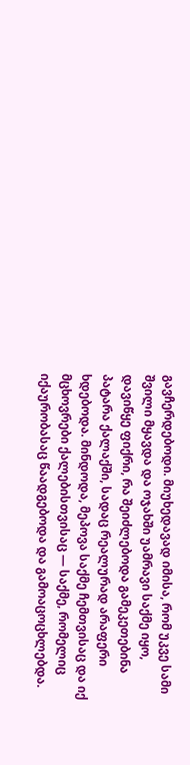გავჩერდებოდი. მიუხედავად იმისა, რომ უკვე სამი შვილი მყავდა და ოჯახში უამრავი საქმე იყო, დავიწყე ფიქრი, რა შეიძლებოდა გამეკეთებინა პატარა ქალაქში, სადაც რეალურად არაფერი ხდებოდა. მინდოდა, მეპოვა საქმე ჩემთვისაც და იქ მცხოვრები ქალებისთვისაც — საქმე, რომელიც იქაურობასაც წაადგებოდა და გამოაცოცხლებდა.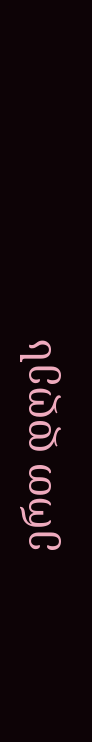ერთ დღეს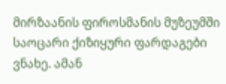მირზაანის ფიროსმანის მუზეუმში საოცარი ქიზიყური ფარდაგები ვნახე. ამან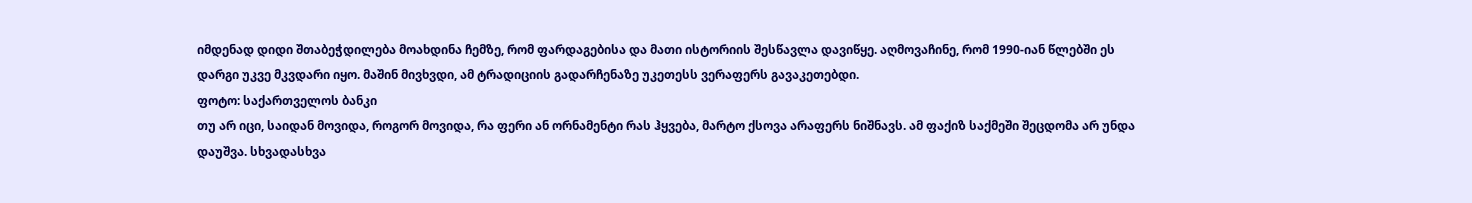იმდენად დიდი შთაბეჭდილება მოახდინა ჩემზე, რომ ფარდაგებისა და მათი ისტორიის შესწავლა დავიწყე. აღმოვაჩინე, რომ 1990-იან წლებში ეს დარგი უკვე მკვდარი იყო. მაშინ მივხვდი, ამ ტრადიციის გადარჩენაზე უკეთესს ვერაფერს გავაკეთებდი.
ფოტო: საქართველოს ბანკი
თუ არ იცი, საიდან მოვიდა, როგორ მოვიდა, რა ფერი ან ორნამენტი რას ჰყვება, მარტო ქსოვა არაფერს ნიშნავს. ამ ფაქიზ საქმეში შეცდომა არ უნდა დაუშვა. სხვადასხვა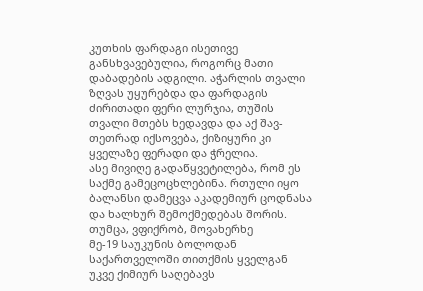კუთხის ფარდაგი ისეთივე განსხვავებულია, როგორც მათი დაბადების ადგილი. აჭარლის თვალი ზღვას უყურებდა და ფარდაგის ძირითადი ფერი ლურჯია, თუშის თვალი მთებს ხედავდა და აქ შავ-თეთრად იქსოვება, ქიზიყური კი ყველაზე ფერადი და ჭრელია.
ასე მივიღე გადაწყვეტილება, რომ ეს საქმე გამეცოცხლებინა. რთული იყო ბალანსი დამეცვა აკადემიურ ცოდნასა და ხალხურ შემოქმედებას შორის. თუმცა, ვფიქრობ, მოვახერხე
მე-19 საუკუნის ბოლოდან საქართველოში თითქმის ყველგან უკვე ქიმიურ საღებავს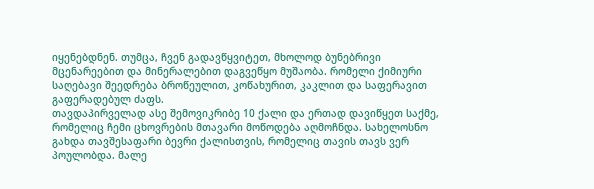იყენებდნენ. თუმცა, ჩვენ გადავწყვიტეთ, მხოლოდ ბუნებრივი მცენარეებით და მინერალებით დაგვეწყო მუშაობა. რომელი ქიმიური საღებავი შეედრება ბროწეულით, კოწახურით, კაკლით და საფერავით გაფერადებულ ძაფს.
თავდაპირველად ასე შემოვიკრიბე 10 ქალი და ერთად დავიწყეთ საქმე, რომელიც ჩემი ცხოვრების მთავარი მოწოდება აღმოჩნდა. სახელოსნო გახდა თავშესაფარი ბევრი ქალისთვის, რომელიც თავის თავს ვერ პოულობდა. მალე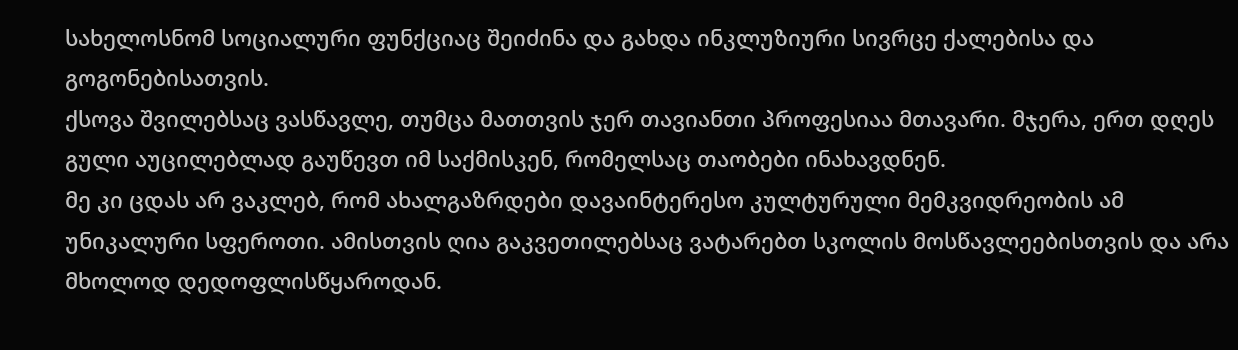სახელოსნომ სოციალური ფუნქციაც შეიძინა და გახდა ინკლუზიური სივრცე ქალებისა და გოგონებისათვის.
ქსოვა შვილებსაც ვასწავლე, თუმცა მათთვის ჯერ თავიანთი პროფესიაა მთავარი. მჯერა, ერთ დღეს გული აუცილებლად გაუწევთ იმ საქმისკენ, რომელსაც თაობები ინახავდნენ.
მე კი ცდას არ ვაკლებ, რომ ახალგაზრდები დავაინტერესო კულტურული მემკვიდრეობის ამ უნიკალური სფეროთი. ამისთვის ღია გაკვეთილებსაც ვატარებთ სკოლის მოსწავლეებისთვის და არა მხოლოდ დედოფლისწყაროდან.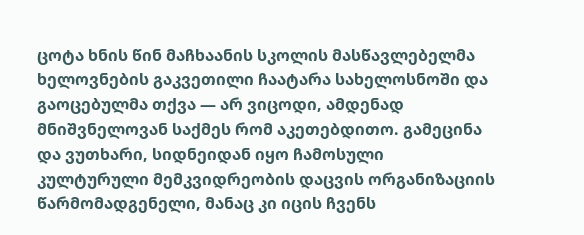ცოტა ხნის წინ მაჩხაანის სკოლის მასწავლებელმა ხელოვნების გაკვეთილი ჩაატარა სახელოსნოში და გაოცებულმა თქვა — არ ვიცოდი, ამდენად მნიშვნელოვან საქმეს რომ აკეთებდითო. გამეცინა და ვუთხარი, სიდნეიდან იყო ჩამოსული კულტურული მემკვიდრეობის დაცვის ორგანიზაციის წარმომადგენელი, მანაც კი იცის ჩვენს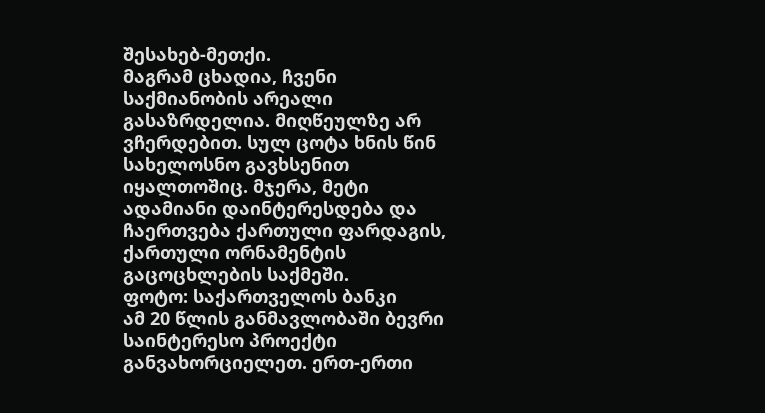შესახებ-მეთქი.
მაგრამ ცხადია, ჩვენი საქმიანობის არეალი გასაზრდელია. მიღწეულზე არ ვჩერდებით. სულ ცოტა ხნის წინ სახელოსნო გავხსენით იყალთოშიც. მჯერა, მეტი ადამიანი დაინტერესდება და ჩაერთვება ქართული ფარდაგის, ქართული ორნამენტის გაცოცხლების საქმეში.
ფოტო: საქართველოს ბანკი
ამ 20 წლის განმავლობაში ბევრი საინტერესო პროექტი განვახორციელეთ. ერთ-ერთი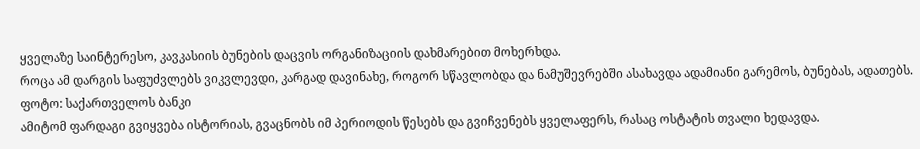ყველაზე საინტერესო, კავკასიის ბუნების დაცვის ორგანიზაციის დახმარებით მოხერხდა.
როცა ამ დარგის საფუძვლებს ვიკვლევდი, კარგად დავინახე, როგორ სწავლობდა და ნამუშევრებში ასახავდა ადამიანი გარემოს, ბუნებას, ადათებს.
ფოტო: საქართველოს ბანკი
ამიტომ ფარდაგი გვიყვება ისტორიას, გვაცნობს იმ პერიოდის წესებს და გვიჩვენებს ყველაფერს, რასაც ოსტატის თვალი ხედავდა.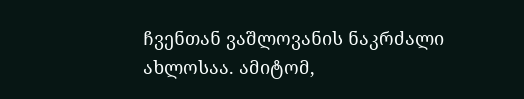ჩვენთან ვაშლოვანის ნაკრძალი ახლოსაა. ამიტომ,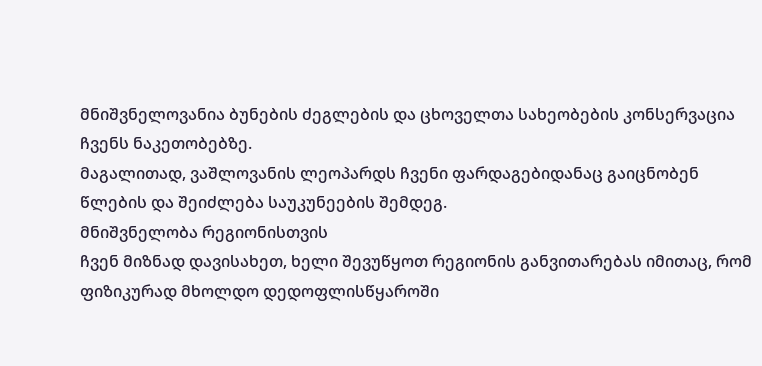მნიშვნელოვანია ბუნების ძეგლების და ცხოველთა სახეობების კონსერვაცია ჩვენს ნაკეთობებზე.
მაგალითად, ვაშლოვანის ლეოპარდს ჩვენი ფარდაგებიდანაც გაიცნობენ წლების და შეიძლება საუკუნეების შემდეგ.
მნიშვნელობა რეგიონისთვის
ჩვენ მიზნად დავისახეთ, ხელი შევუწყოთ რეგიონის განვითარებას იმითაც, რომ ფიზიკურად მხოლდო დედოფლისწყაროში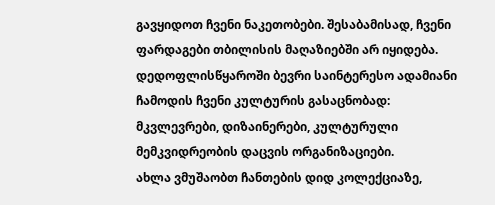გავყიდოთ ჩვენი ნაკეთობები. შესაბამისად, ჩვენი ფარდაგები თბილისის მაღაზიებში არ იყიდება.
დედოფლისწყაროში ბევრი საინტერესო ადამიანი ჩამოდის ჩვენი კულტურის გასაცნობად: მკვლევრები, დიზაინერები, კულტურული მემკვიდრეობის დაცვის ორგანიზაციები.
ახლა ვმუშაობთ ჩანთების დიდ კოლექციაზე,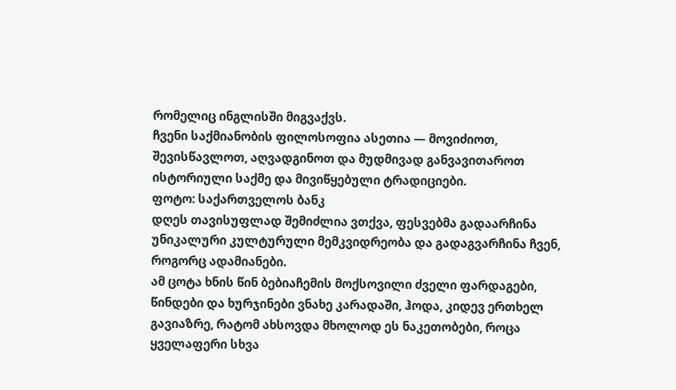რომელიც ინგლისში მიგვაქვს.
ჩვენი საქმიანობის ფილოსოფია ასეთია — მოვიძიოთ, შევისწავლოთ, აღვადგინოთ და მუდმივად განვავითაროთ ისტორიული საქმე და მივიწყებული ტრადიციები.
ფოტო: საქართველოს ბანკ
დღეს თავისუფლად შემიძლია ვთქვა, ფესვებმა გადაარჩინა უნიკალური კულტურული მემკვიდრეობა და გადაგვარჩინა ჩვენ, როგორც ადამიანები.
ამ ცოტა ხნის წინ ბებიაჩემის მოქსოვილი ძველი ფარდაგები, წინდები და ხურჯინები ვნახე კარადაში, ჰოდა, კიდევ ერთხელ გავიაზრე, რატომ ახსოვდა მხოლოდ ეს ნაკეთობები, როცა ყველაფერი სხვა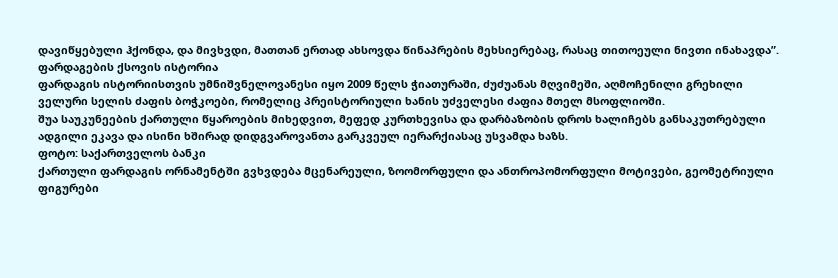დავიწყებული ჰქონდა, და მივხვდი, მათთან ერთად ახსოვდა წინაპრების მეხსიერებაც, რასაც თითოეული ნივთი ინახავდა”.
ფარდაგების ქსოვის ისტორია
ფარდაგის ისტორიისთვის უმნიშვნელოვანესი იყო 2009 წელს ჭიათურაში, ძუძუანას მღვიმეში, აღმოჩენილი გრეხილი ველური სელის ძაფის ბოჭკოები, რომელიც პრეისტორიული ხანის უძველესი ძაფია მთელ მსოფლიოში.
შუა საუკუნეების ქართული წყაროების მიხედვით, მეფედ კურთხევისა და დარბაზობის დროს ხალიჩებს განსაკუთრებული ადგილი ეკავა და ისინი ხშირად დიდგვაროვანთა გარკვეულ იერარქიასაც უსვამდა ხაზს.
ფოტო: საქართველოს ბანკი
ქართული ფარდაგის ორნამენტში გვხვდება მცენარეული, ზოომორფული და ანთროპომორფული მოტივები, გეომეტრიული ფიგურები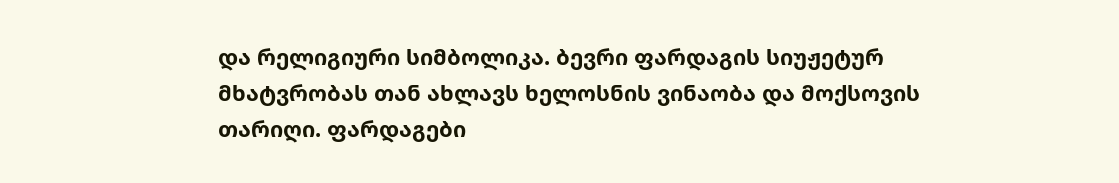და რელიგიური სიმბოლიკა. ბევრი ფარდაგის სიუჟეტურ მხატვრობას თან ახლავს ხელოსნის ვინაობა და მოქსოვის თარიღი. ფარდაგები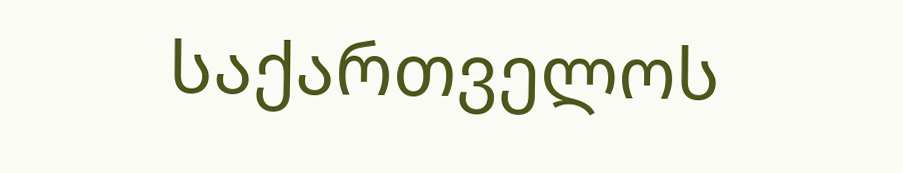საქართველოს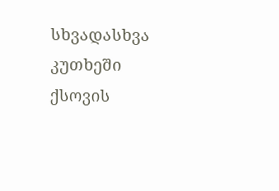სხვადასხვა კუთხეში ქსოვის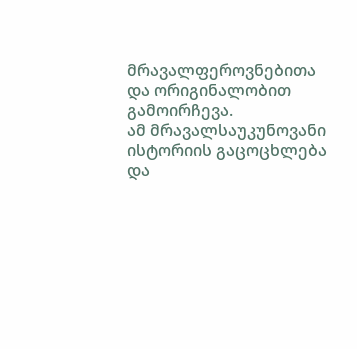მრავალფეროვნებითა და ორიგინალობით გამოირჩევა.
ამ მრავალსაუკუნოვანი ისტორიის გაცოცხლება და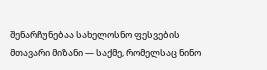შენარჩუნებაა სახელოსნო ფესვების მთავარი მიზანი — საქმე, რომელსაც ნინო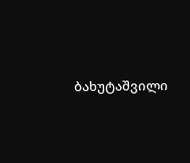ბახუტაშვილი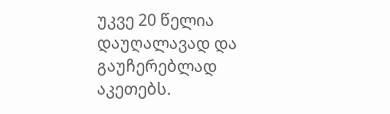უკვე 20 წელია დაუღალავად და გაუჩერებლად აკეთებს.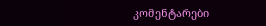კომენტარები